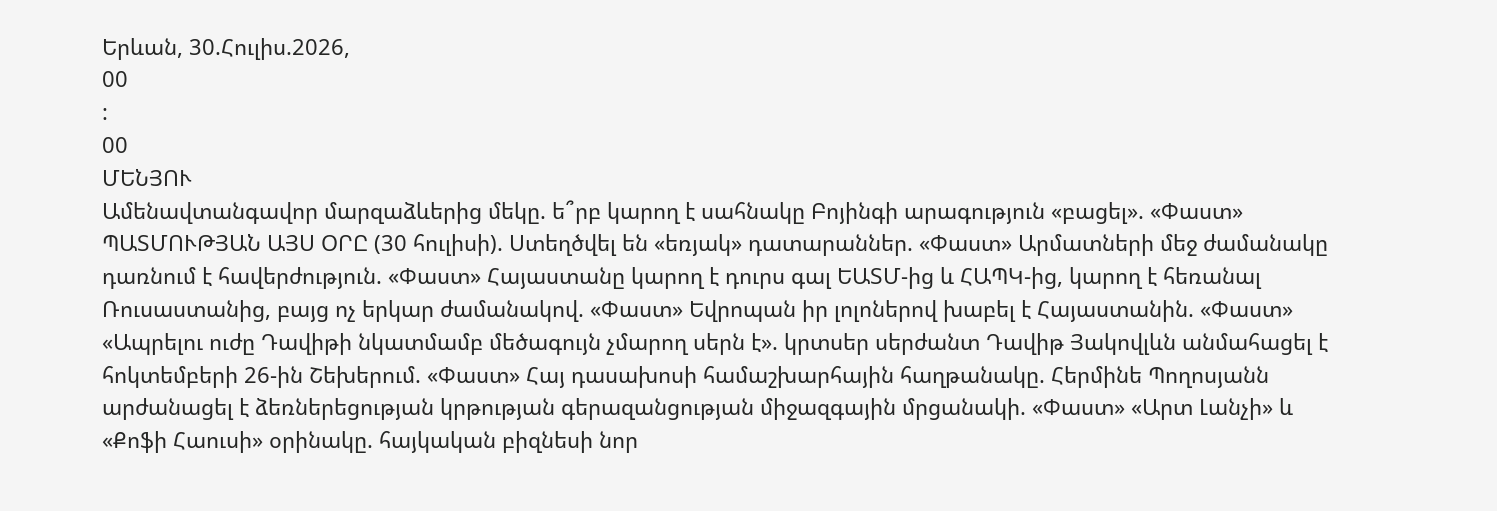Երևան, 30.Հուլիս.2026,
00
:
00
ՄԵՆՅՈՒ
Ամենավտանգավոր մարզաձևերից մեկը. ե՞րբ կարող է սահնակը Բոյինգի արագություն «բացել». «Փաստ» ՊԱՏՄՈՒԹՅԱՆ ԱՅՍ ՕՐԸ (30 հուլիսի). Ստեղծվել են «եռյակ» դատարաններ. «Փաստ» Արմատների մեջ ժամանակը դառնում է հավերժություն. «Փաստ» Հայաստանը կարող է դուրս գալ ԵԱՏՄ-ից և ՀԱՊԿ-ից, կարող է հեռանալ Ռուսաստանից, բայց ոչ երկար ժամանակով. «Փաստ» Եվրոպան իր լոլոներով խաբել է Հայաստանին. «Փաստ» «Ապրելու ուժը Դավիթի նկատմամբ մեծագույն չմարող սերն է». կրտսեր սերժանտ Դավիթ Յակովլևն անմահացել է հոկտեմբերի 26-ին Շեխերում. «Փաստ» Հայ դասախոսի համաշխարհային հաղթանակը. Հերմինե Պողոսյանն արժանացել է ձեռներեցության կրթության գերազանցության միջազգային մրցանակի. «Փաստ» «Արտ Լանչի» և «Քոֆի Հաուսի» օրինակը. հայկական բիզնեսի նոր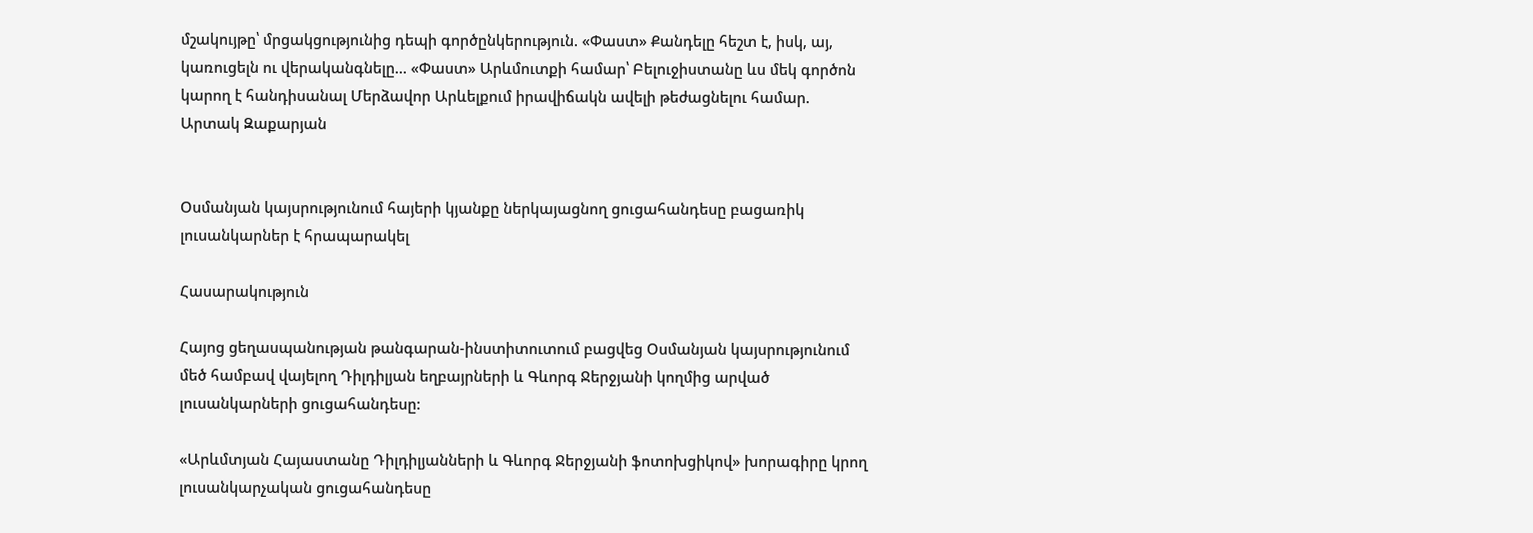մշակույթը՝ մրցակցությունից դեպի գործընկերություն. «Փաստ» Քանդելը հեշտ է, իսկ, այ, կառուցելն ու վերականգնելը... «Փաստ» Արևմուտքի համար՝ Բելուջիստանը ևս մեկ գործոն կարող է հանդիսանալ Մերձավոր Արևելքում իրավիճակն ավելի թեժացնելու համար. Արտակ Զաքարյան


Օսմանյան կայսրությունում հայերի կյանքը ներկայացնող ցուցահանդեսը բացառիկ լուսանկարներ է հրապարակել

Հասարակություն

Հայոց ցեղասպանության թանգարան-ինստիտուտում բացվեց Օսմանյան կայսրությունում մեծ համբավ վայելող Դիլդիլյան եղբայրների և Գևորգ Ջերջյանի կողմից արված լուսանկարների ցուցահանդեսը:

«Արևմտյան Հայաստանը Դիլդիլյանների և Գևորգ Ջերջյանի ֆոտոխցիկով» խորագիրը կրող լուսանկարչական ցուցահանդեսը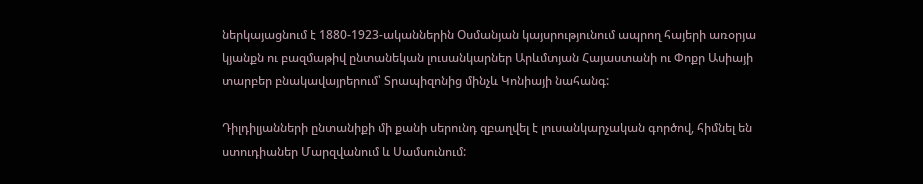ներկայացնում է 1880-1923-ականներին Օսմանյան կայսրությունում ապրող հայերի առօրյա կյանքն ու բազմաթիվ ընտանեկան լուսանկարներ Արևմտյան Հայաստանի ու Փոքր Ասիայի տարբեր բնակավայրերում՝ Տրապիզոնից մինչև Կոնիայի նահանգ:

Դիլդիլյանների ընտանիքի մի քանի սերունդ զբաղվել է լուսանկարչական գործով, հիմնել են ստուդիաներ Մարզվանում և Սամսունում: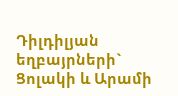Դիլդիլյան եղբայրների` Ցոլակի և Արամի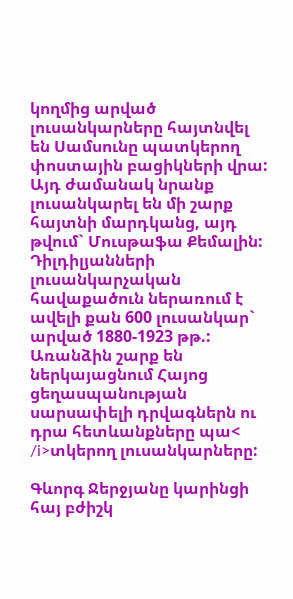կողմից արված լուսանկարները հայտնվել են Սամսունը պատկերող փոստային բացիկների վրա: Այդ ժամանակ նրանք լուսանկարել են մի շարք հայտնի մարդկանց, այդ թվում` Մուսթաֆա Քեմալին: Դիլդիլյանների լուսանկարչական հավաքածուն ներառում է ավելի քան 600 լուսանկար` արված 1880-1923 թթ.: Առանձին շարք են ներկայացնում Հայոց ցեղասպանության սարսափելի դրվագներն ու դրա հետևանքները պա< /i>տկերող լուսանկարները:

Գևորգ Ջերջյանը կարինցի հայ բժիշկ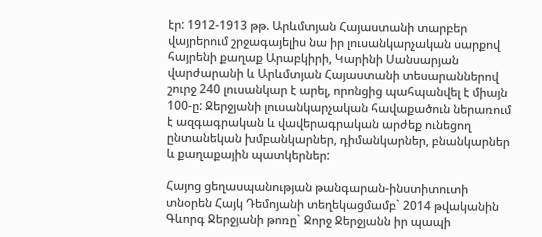էր: 1912-1913 թթ. Արևմտյան Հայաստանի տարբեր վայրերում շրջագայելիս նա իր լուսանկարչական սարքով հայրենի քաղաք Արաբկիրի, Կարինի Սանսարյան վարժարանի և Արևմտյան Հայաստանի տեսարաններով շուրջ 240 լուսանկար է արել, որոնցից պահպանվել է միայն 100-ը: Ջերջյանի լուսանկարչական հավաքածուն ներառում է ազգագրական և վավերագրական արժեք ունեցող ընտանեկան խմբանկարներ, դիմանկարներ, բնանկարներ և քաղաքային պատկերներ:

Հայոց ցեղասպանության թանգարան-ինստիտուտի տնօրեն Հայկ Դեմոյանի տեղեկացմամբ` 2014 թվականին Գևորգ Ջերջյանի թոռը` Ջորջ Ջերջյանն իր պապի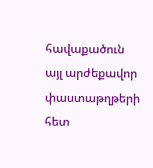հավաքածուն այլ արժեքավոր փաստաթղթերի հետ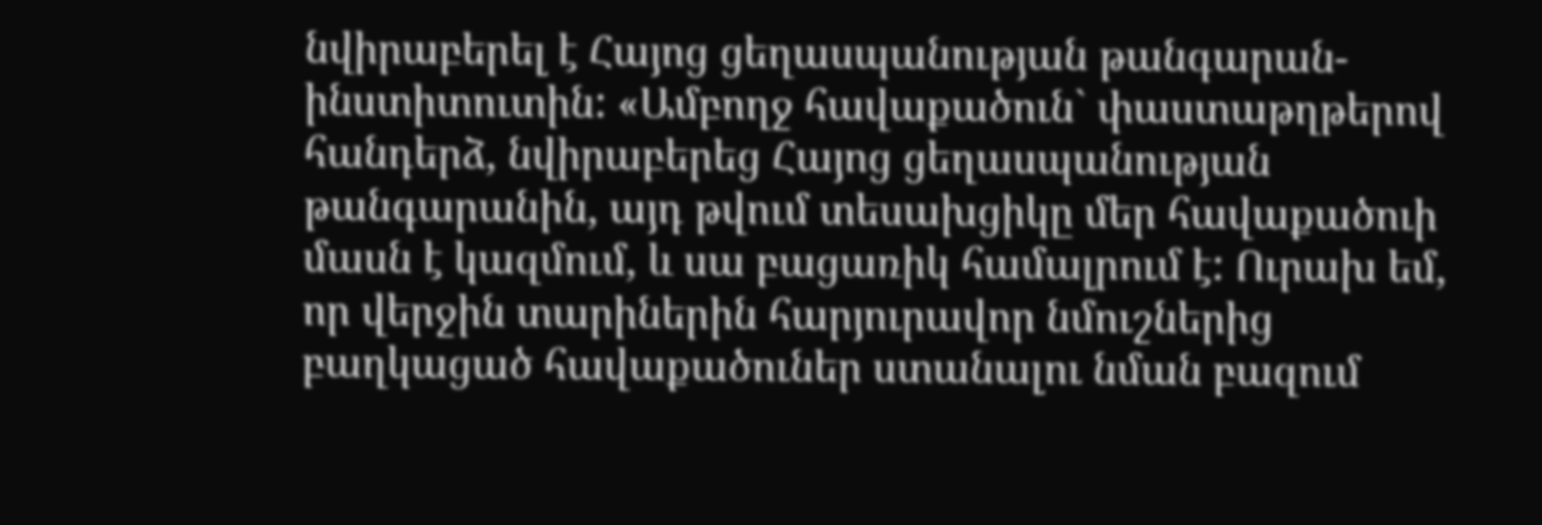նվիրաբերել է Հայոց ցեղասպանության թանգարան-ինստիտուտին: «Ամբողջ հավաքածուն` փաստաթղթերով հանդերձ, նվիրաբերեց Հայոց ցեղասպանության թանգարանին, այդ թվում տեսախցիկը մեր հավաքածուի մասն է կազմում, և սա բացառիկ համալրում է: Ուրախ եմ, որ վերջին տարիներին հարյուրավոր նմուշներից բաղկացած հավաքածուներ ստանալու նման բազում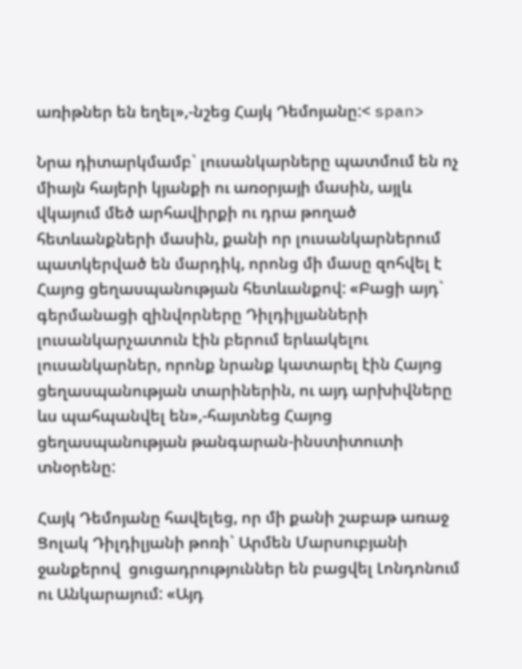առիթներ են եղել»,-նշեց Հայկ Դեմոյանը:< span>

Նրա դիտարկմամբ` լուսանկարները պատմում են ոչ միայն հայերի կյանքի ու առօրյայի մասին, այլև վկայում մեծ արհավիրքի ու դրա թողած հետևանքների մասին, քանի որ լուսանկարներում պատկերված են մարդիկ, որոնց մի մասը զոհվել է Հայոց ցեղասպանության հետևանքով: «Բացի այդ` գերմանացի զինվորները Դիլդիլյանների լուսանկարչատուն էին բերում երևակելու լուսանկարներ, որոնք նրանք կատարել էին Հայոց ցեղասպանության տարիներին, ու այդ արխիվները ևս պահպանվել են»,-հայտնեց Հայոց ցեղասպանության թանգարան-ինստիտուտի տնօրենը:

Հայկ Դեմոյանը հավելեց, որ մի քանի շաբաթ առաջ Ցոլակ Դիլդիլյանի թոռի` Արմեն Մարսուբյանի ջանքերով  ցուցադրություններ են բացվել Լոնդոնում ու Անկարայում: «Այդ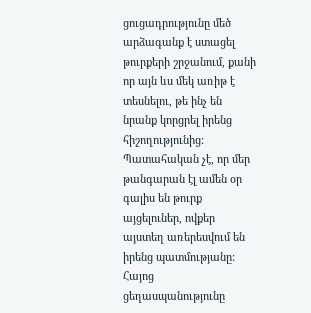ցուցադրությունը մեծ արձագանք է ստացել թուրքերի շրջանում, քանի որ այն ևս մեկ առիթ է տեսնելու, թե ինչ են նրանք կորցրել իրենց հիշողությունից: Պատահական չէ, որ մեր թանգարան էլ ամեն օր գալիս են թուրք այցելուներ, ովքեր այստեղ առերեսվում են իրենց պատմությանը: Հայոց ցեղասպանությունը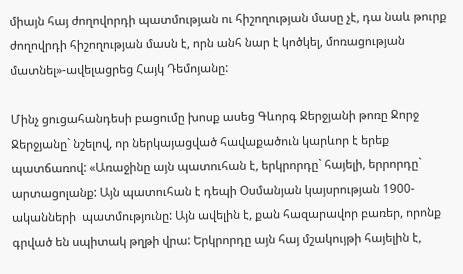միայն հայ ժողովորդի պատմության ու հիշողության մասը չէ, դա նաև թուրք ժողովրդի հիշողության մասն է, որն անհ նար է կոծկել, մոռացության մատնել»-ավելացրեց Հայկ Դեմոյանը:

Մինչ ցուցահանդեսի բացումը խոսք ասեց Գևորգ Ջերջյանի թոռը Ջորջ Ջերջյանը` նշելով, որ ներկայացված հավաքածուն կարևոր է երեք պատճառով: «Առաջինը այն պատուհան է, երկրորդը` հայելի, երրորդը` արտացոլանք: Այն պատուհան է դեպի Օսմանյան կայսրության 1900-ականների  պատմությունը: Այն ավելին է, քան հազարավոր բառեր, որոնք գրված են սպիտակ թղթի վրա: Երկրորդը այն հայ մշակույթի հայելին է,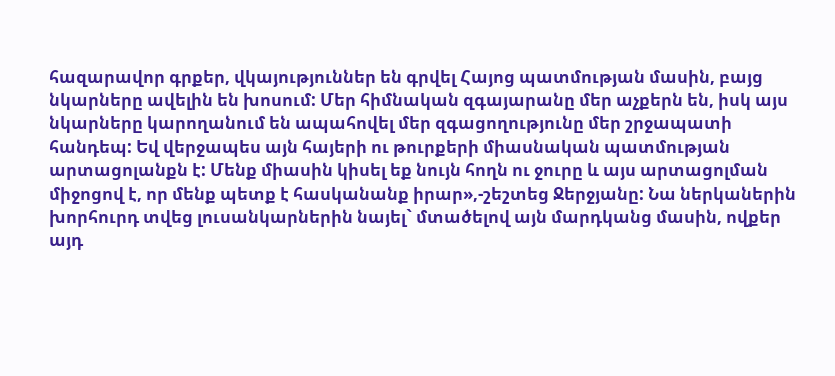հազարավոր գրքեր, վկայություններ են գրվել Հայոց պատմության մասին, բայց նկարները ավելին են խոսում: Մեր հիմնական զգայարանը մեր աչքերն են, իսկ այս նկարները կարողանում են ապահովել մեր զգացողությունը մեր շրջապատի հանդեպ: Եվ վերջապես այն հայերի ու թուրքերի միասնական պատմության արտացոլանքն է: Մենք միասին կիսել եք նույն հողն ու ջուրը և այս արտացոլման միջոցով է, որ մենք պետք է հասկանանք իրար»,-շեշտեց Ջերջյանը: Նա ներկաներին խորհուրդ տվեց լուսանկարներին նայել` մտածելով այն մարդկանց մասին, ովքեր այդ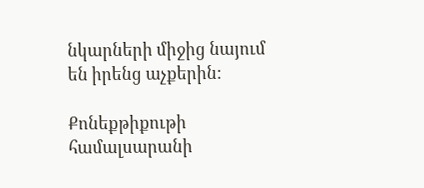նկարների միջից նայում են իրենց աչքերին:

Քոնեքթիքութի համալսարանի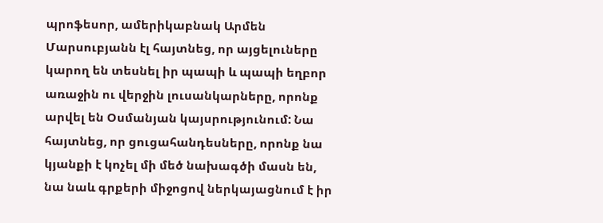պրոֆեսոր, ամերիկաբնակ Արմեն Մարսուբյանն էլ հայտնեց, որ այցելուները կարող են տեսնել իր պապի և պապի եղբոր առաջին ու վերջին լուսանկարները, որոնք արվել են Օսմանյան կայսրությունում: Նա հայտնեց, որ ցուցահանդեսները, որոնք նա կյանքի է կոչել մի մեծ նախագծի մասն են, նա նաև գրքերի միջոցով ներկայացնում է իր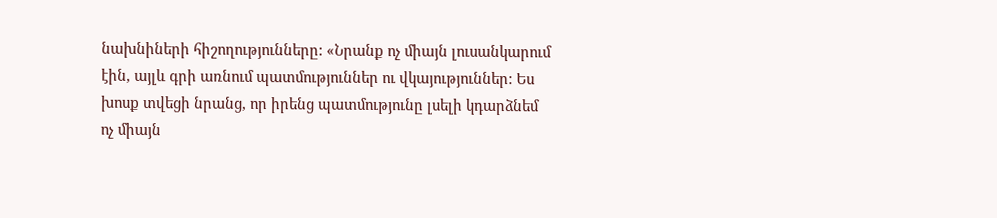նախնիների հիշողությունները: «Նրանք ոչ միայն լուսանկարում էին, այլև գրի առնում պատմություններ ու վկայություններ: Ես խոսք տվեցի նրանց, որ իրենց պատմությունը լսելի կդարձնեմ ոչ միայն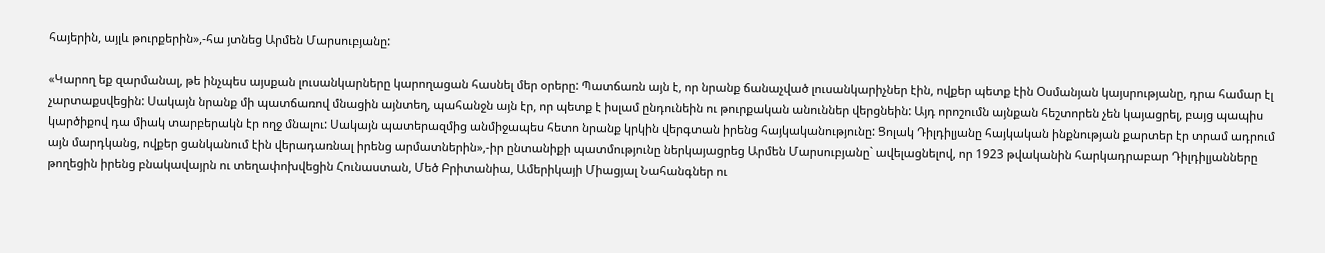հայերին, այլև թուրքերին»,-հա յտնեց Արմեն Մարսուբյանը:

«Կարող եք զարմանալ, թե ինչպես այսքան լուսանկարները կարողացան հասնել մեր օրերը: Պատճառն այն է, որ նրանք ճանաչված լուսանկարիչներ էին, ովքեր պետք էին Օսմանյան կայսրությանը, դրա համար էլ չարտաքսվեցին: Սակայն նրանք մի պատճառով մնացին այնտեղ, պահանջն այն էր, որ պետք է իսլամ ընդունեին ու թուրքական անուններ վերցնեին: Այդ որոշումն այնքան հեշտորեն չեն կայացրել, բայց պապիս կարծիքով դա միակ տարբերակն էր ողջ մնալու: Սակայն պատերազմից անմիջապես հետո նրանք կրկին վերգտան իրենց հայկականությունը: Ցոլակ Դիլդիլյանը հայկական ինքնության քարտեր էր տրամ ադրում այն մարդկանց, ովքեր ցանկանում էին վերադառնալ իրենց արմատներին»,-իր ընտանիքի պատմությունը ներկայացրեց Արմեն Մարսուբյանը` ավելացնելով, որ 1923 թվականին հարկադրաբար Դիլդիլյանները թողեցին իրենց բնակավայրն ու տեղափոխվեցին Հունաստան, Մեծ Բրիտանիա, Ամերիկայի Միացյալ Նահանգներ ու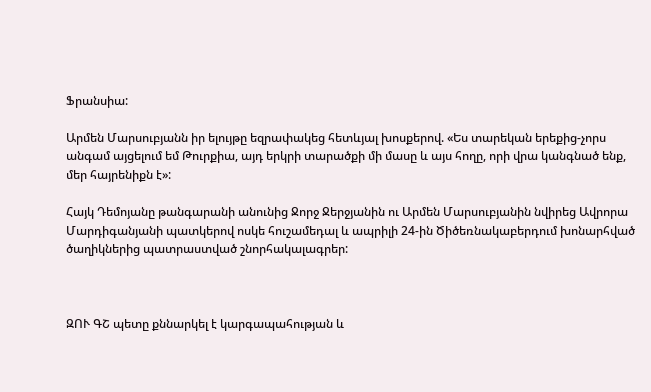Ֆրանսիա:

Արմեն Մարսուբյանն իր ելույթը եզրափակեց հետևյալ խոսքերով. «Ես տարեկան երեքից-չորս անգամ այցելում եմ Թուրքիա, այդ երկրի տարածքի մի մասը և այս հողը, որի վրա կանգնած ենք, մեր հայրենիքն է»:

Հայկ Դեմոյանը թանգարանի անունից Ջորջ Ջերջյանին ու Արմեն Մարսուբյանին նվիրեց Ավրորա Մարդիգանյանի պատկերով ոսկե հուշամեդալ և ապրիլի 24-ին Ծիծեռնակաբերդում խոնարհված ծաղիկներից պատրաստված շնորհակալագրեր:



ԶՈՒ ԳՇ պետը քննարկել է կարգապահության և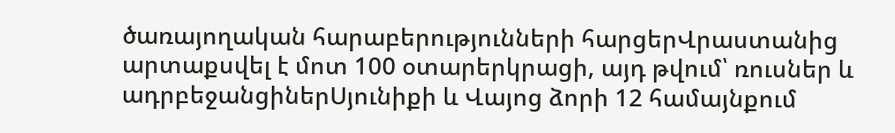ծառայողական հարաբերությունների հարցերՎրաստանից արտաքսվել է մոտ 100 օտարերկրացի, այդ թվում՝ ռուսներ և ադրբեջանցիներՍյունիքի և Վայոց ձորի 12 համայնքում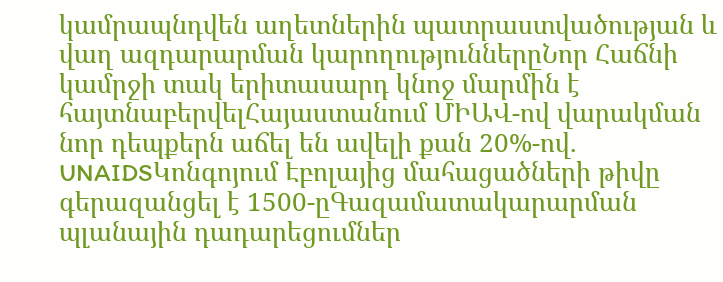կամրապնդվեն աղետներին պատրաստվածության և վաղ ազդարարման կարողություններըՆոր Հաճնի կամրջի տակ երիտասարդ կնոջ մարմին է հայտնաբերվելՀայաստանում ՄԻԱՎ-ով վարակման նոր դեպքերն աճել են ավելի քան 20%-ով. UNAIDSԿոնգոյում Էբոլայից մահացածների թիվը գերազանցել է 1500-ըԳազամատակարարման պլանային դադարեցումներ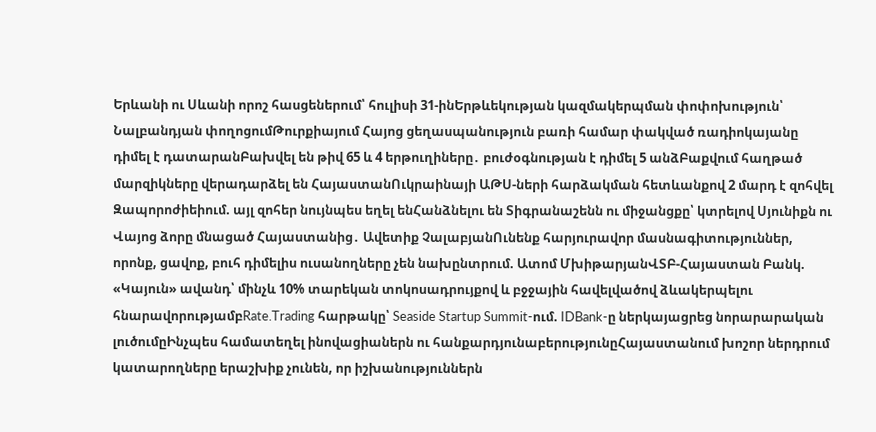Երևանի ու Սևանի որոշ հասցեներում՝ հուլիսի 31-ինԵրթևեկության կազմակերպման փոփոխություն՝ Նալբանդյան փողոցումԹուրքիայում Հայոց ցեղասպանություն բառի համար փակված ռադիոկայանը դիմել է դատարանԲախվել են թիվ 65 և 4 երթուղիները․ բուժօգնության է դիմել 5 անձԲաքվում հաղթած մարզիկները վերադարձել են ՀայաստանՈւկրաինայի ԱԹՍ-ների հարձակման հետևանքով 2 մարդ է զոհվել Զապորոժիեիում. այլ զոհեր նույնպես եղել ենՀանձնելու են Տիգրանաշենն ու միջանցքը՝ կտրելով Սյունիքն ու Վայոց ձորը մնացած Հայաստանից․ Ավետիք ՉալաբյանՈւնենք հարյուրավոր մասնագիտություններ, որոնք, ցավոք, բուհ դիմելիս ուսանողները չեն նախընտրում. Ատոմ ՄխիթարյանՎՏԲ-Հայաստան Բանկ. «Կայուն» ավանդ՝ մինչև 10% տարեկան տոկոսադրույքով և բջջային հավելվածով ձևակերպելու հնարավորությամբRate.Trading հարթակը՝ Seaside Startup Summit-ում. IDBank-ը ներկայացրեց նորարարական լուծումըԻնչպես համատեղել ինովացիաներն ու հանքարդյունաբերությունըՀայաստանում խոշոր ներդրում կատարողները երաշխիք չունեն, որ իշխանություններն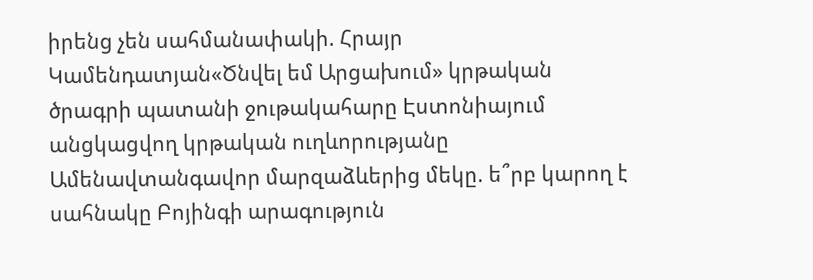իրենց չեն սահմանափակի. Հրայր Կամենդատյան«Ծնվել եմ Արցախում» կրթական ծրագրի պատանի ջութակահարը Էստոնիայում անցկացվող կրթական ուղևորությանը Ամենավտանգավոր մարզաձևերից մեկը. ե՞րբ կարող է սահնակը Բոյինգի արագություն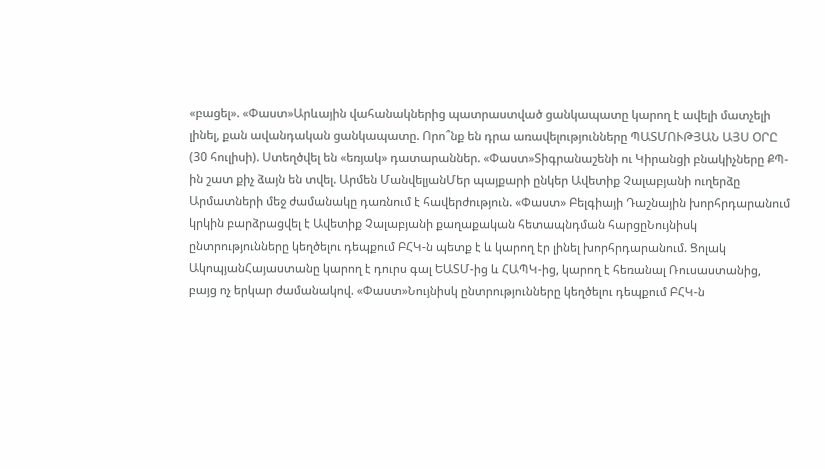«բացել». «Փաստ»Արևային վահանակներից պատրաստված ցանկապատը կարող է ավելի մատչելի լինել, քան ավանդական ցանկապատը. Որո՞նք են դրա առավելությունները ՊԱՏՄՈՒԹՅԱՆ ԱՅՍ ՕՐԸ (30 հուլիսի). Ստեղծվել են «եռյակ» դատարաններ. «Փաստ»Տիգրանաշենի ու Կիրանցի բնակիչները ՔՊ-ին շատ քիչ ձայն են տվել. Արմեն ՄանվելյանՄեր պայքարի ընկեր Ավետիք Չալաբյանի ուղերձը Արմատների մեջ ժամանակը դառնում է հավերժություն. «Փաստ» Բելգիայի Դաշնային խորհրդարանում կրկին բարձրացվել է Ավետիք Չալաբյանի քաղաքական հետապնդման հարցըՆույնիսկ ընտրությունները կեղծելու դեպքում ԲՀԿ-ն պետք է և կարող էր լինել խորհրդարանում. Ցոլակ ԱկոպյանՀայաստանը կարող է դուրս գալ ԵԱՏՄ-ից և ՀԱՊԿ-ից, կարող է հեռանալ Ռուսաստանից, բայց ոչ երկար ժամանակով. «Փաստ»Նույնիսկ ընտրությունները կեղծելու դեպքում ԲՀԿ-ն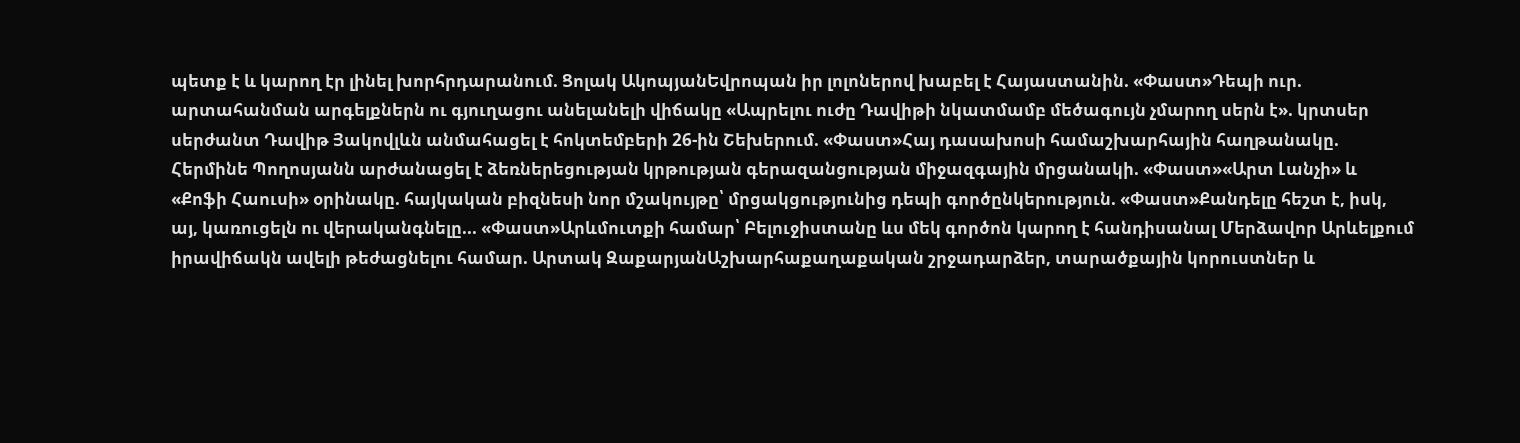պետք է և կարող էր լինել խորհրդարանում. Ցոլակ ԱկոպյանԵվրոպան իր լոլոներով խաբել է Հայաստանին. «Փաստ»Դեպի ուր. արտահանման արգելքներն ու գյուղացու անելանելի վիճակը «Ապրելու ուժը Դավիթի նկատմամբ մեծագույն չմարող սերն է». կրտսեր սերժանտ Դավիթ Յակովլևն անմահացել է հոկտեմբերի 26-ին Շեխերում. «Փաստ»Հայ դասախոսի համաշխարհային հաղթանակը. Հերմինե Պողոսյանն արժանացել է ձեռներեցության կրթության գերազանցության միջազգային մրցանակի. «Փաստ»«Արտ Լանչի» և «Քոֆի Հաուսի» օրինակը. հայկական բիզնեսի նոր մշակույթը՝ մրցակցությունից դեպի գործընկերություն. «Փաստ»Քանդելը հեշտ է, իսկ, այ, կառուցելն ու վերականգնելը... «Փաստ»Արևմուտքի համար՝ Բելուջիստանը ևս մեկ գործոն կարող է հանդիսանալ Մերձավոր Արևելքում իրավիճակն ավելի թեժացնելու համար. Արտակ ԶաքարյանԱշխարհաքաղաքական շրջադարձեր, տարածքային կորուստներ և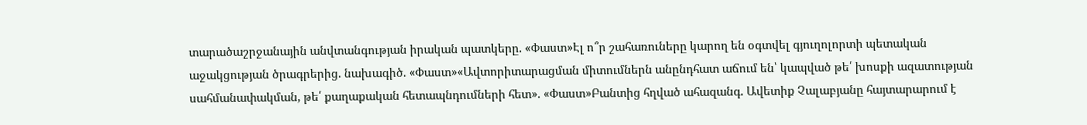տարածաշրջանային անվտանգության իրական պատկերը. «Փաստ»Էլ ո՞ր շահառուները կարող են օգտվել գյուղոլորտի պետական աջակցության ծրագրերից. նախագիծ. «Փաստ»«Ավտորիտարացման միտումներն անընդհատ աճում են՝ կապված թե՛ խոսքի ազատության սահմանափակման, թե՛ քաղաքական հետապնդումների հետ». «Փաստ»Բանտից հղված ահազանգ. Ավետիք Չալաբյանը հայտարարում է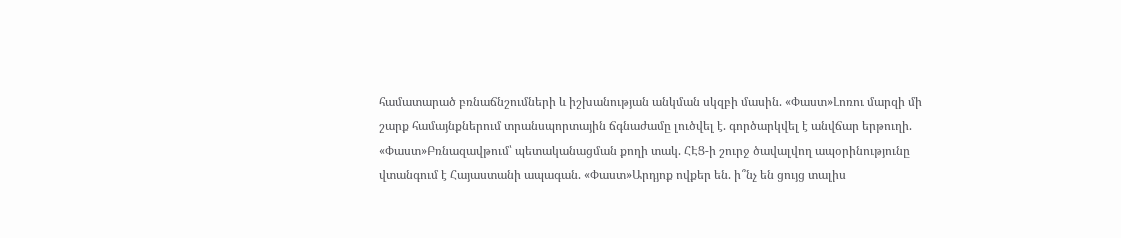համատարած բռնաճնշումների և իշխանության անկման սկզբի մասին. «Փաստ»Լոռու մարզի մի շարք համայնքներում տրանսպորտային ճգնաժամը լուծվել է. գործարկվել է անվճար երթուղի. «Փաստ»Բռնազավթում՝ պետականացման քողի տակ. ՀԷՑ-ի շուրջ ծավալվող ապօրինությունը վտանգում է Հայաստանի ապագան. «Փաստ»Արդյոք ովքեր են. ի՞նչ են ցույց տալիս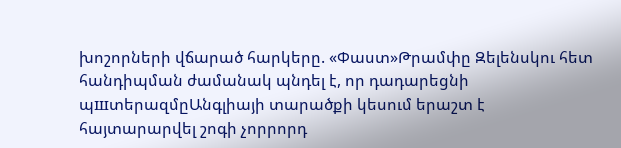խոշորների վճարած հարկերը. «Փաստ»Թրամփը Զելենսկու հետ հանդիպման ժամանակ պնդել է, որ դադարեցնի պшտերազմըԱնգլիայի տարածքի կեսում երաշտ է հայտարարվել շոգի չորրորդ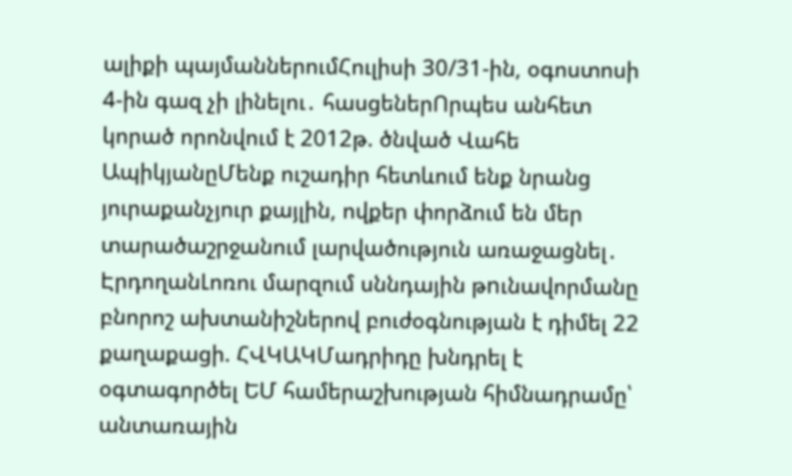ալիքի պայմաններումՀուլիսի 30/31-ին, օգոստոսի 4-ին գազ չի լինելու․ հասցեներՈրպես անհետ կորած որոնվում է 2012թ. ծնված Վահե ԱպիկյանըՄենք ուշադիր հետևում ենք նրանց յուրաքանչյուր քայլին, ովքեր փորձում են մեր տարածաշրջանում լարվածություն առաջացնել․ ԷրդողանԼոռու մարզում սննդային թnւնավորմանը բնորոշ ախտանիշներով բուժօգնության է դիմել 22 քաղաքացի. ՀՎԿԱԿՄադրիդը խնդրել է օգտագործել ԵՄ համերաշխության հիմնադրամը՝ անտառային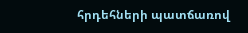հրդեհների պատճառով